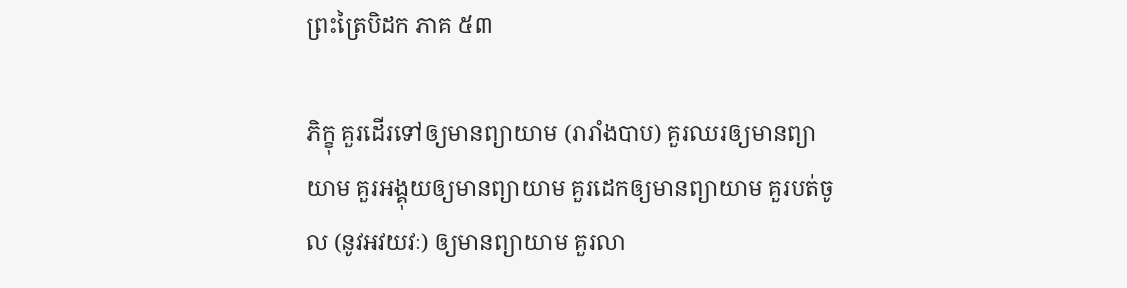ព្រះត្រៃបិដក ភាគ ៥៣

ភិក្ខុ គួរដើរទៅឲ្យមានព្យាយាម (រារាំងបាប) គួរឈរឲ្យមានព្យាយាម គួរអង្គុយឲ្យមានព្យាយាម គួរដេកឲ្យមានព្យាយាម គួរបត់ចូល (នូវអវយវៈ) ឲ្យមានព្យាយាម គួរលា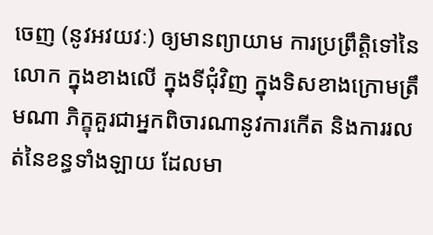ចេញ (នូវអវយវៈ) ឲ្យមានព្យាយាម ការប្រព្រឹត្តិទៅនៃលោក ក្នុងខាងលើ ក្នុងទីជុំវិញ ក្នុងទិសខាងក្រោមត្រឹមណា ភិក្ខុគួរជាអ្នកពិចារណានូវការកើត និងការរលត់នៃខន្ធទាំងឡាយ ដែលមា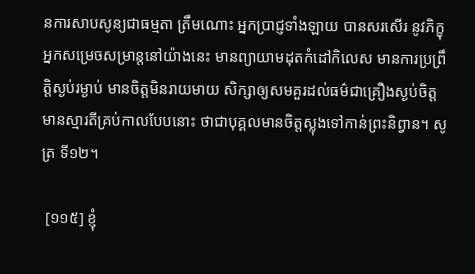នការសាបសូន្យជាធម្មតា ត្រឹមណោះ អ្នកប្រាជ្ញទាំងឡាយ បានសរសើរ នូវភិក្ខុអ្នកសម្រេចសម្រាន្តនៅយ៉ាងនេះ មានព្យាយាមដុតកំដៅកិលេស មានការប្រព្រឹត្តិស្ងប់រម្ងាប់ មានចិត្តមិនរាយមាយ សិក្សាឲ្យសមគួរដល់ធម៌ជាគ្រឿងស្ងប់ចិត្ត មានស្មារតីគ្រប់កាលបែបនោះ ថាជាបុគ្គលមានចិត្តស្លុងទៅកាន់ព្រះនិព្វាន។ សូត្រ ទី១២។

 [១១៥] ខ្ញុំ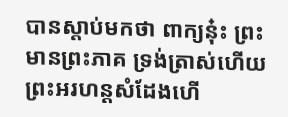បានស្តាប់មកថា ពាក្យនុ៎ះ ព្រះមានព្រះភាគ ទ្រង់ត្រាស់ហើយ ព្រះអរហន្តសំដែងហើ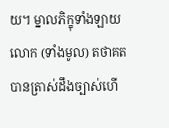យ។ ម្នាលភិក្ខុទាំងឡាយ លោក (ទាំងមូល) តថាគត បានត្រាស់ដឹងច្បាស់ហើ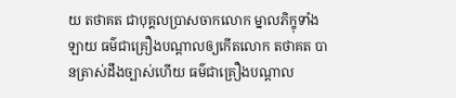យ តថាគត ជាបុគ្គលប្រាសចាកលោក ម្នាលភិក្ខុទាំងឡាយ ធម៌ជាគ្រឿងបណ្តាលឲ្យកើតលោក តថាគត បានត្រាស់ដឹងច្បាស់ហើយ ធម៌ជាគ្រឿងបណ្តាល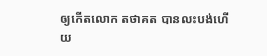ឲ្យកើតលោក តថាគត បានលះបង់ហើយ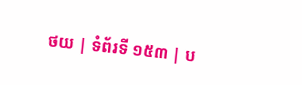ថយ | ទំព័រទី ១៥៣ | ប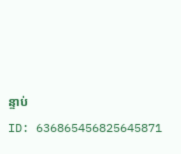ន្ទាប់
ID: 636865456825645871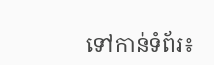ទៅកាន់ទំព័រ៖